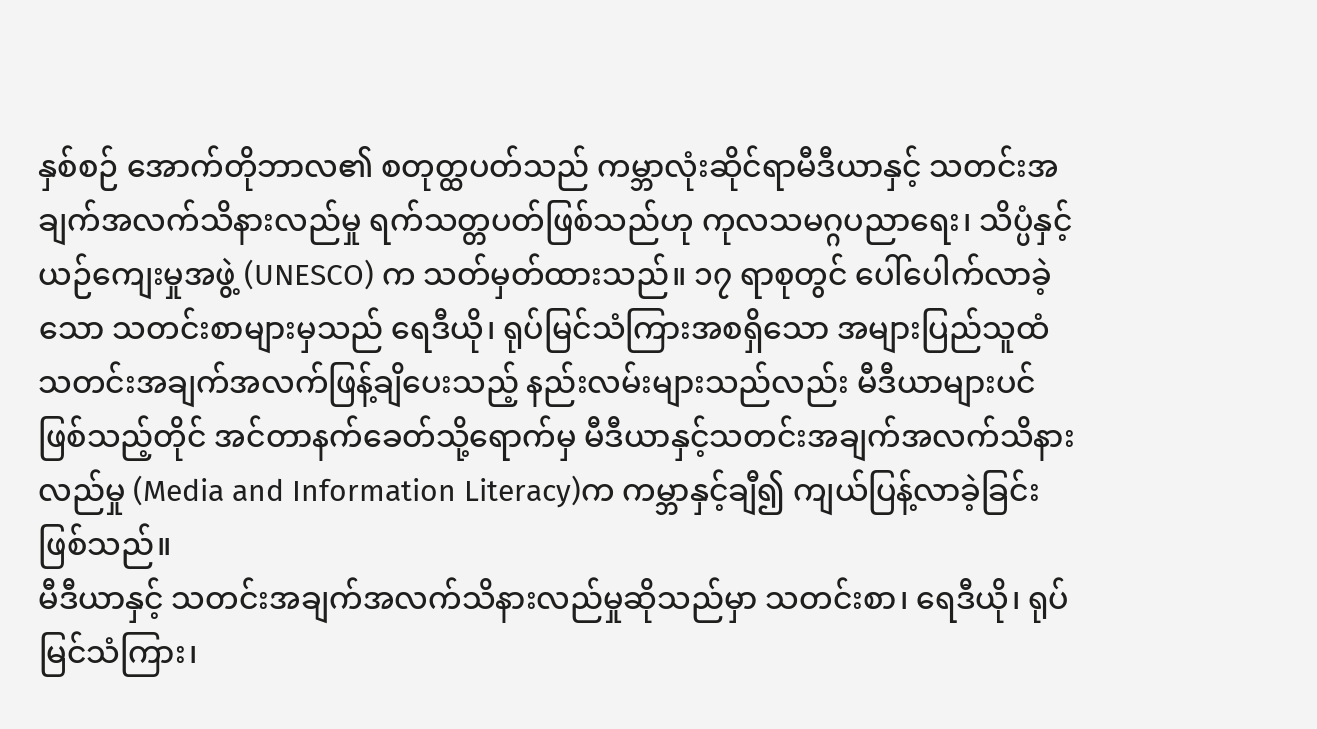နှစ်စဉ် အောက်တိုဘာလ၏ စတုတ္ထပတ်သည် ကမ္ဘာလုံးဆိုင်ရာမီဒီယာနှင့် သတင်းအချက်အလက်သိနားလည်မှု ရက်သတ္တပတ်ဖြစ်သည်ဟု ကုလသမဂ္ဂပညာရေး၊ သိပ္ပံနှင့်ယဉ်ကျေးမှုအဖွဲ့ (UNESCO) က သတ်မှတ်ထားသည်။ ၁၇ ရာစုတွင် ပေါ်ပေါက်လာခဲ့သော သတင်းစာများမှသည် ရေဒီယို၊ ရုပ်မြင်သံကြားအစရှိသော အများပြည်သူထံ သတင်းအချက်အလက်ဖြန့်ချိပေးသည့် နည်းလမ်းများသည်လည်း မီဒီယာများပင်ဖြစ်သည့်တိုင် အင်တာနက်ခေတ်သို့ရောက်မှ မီဒီယာနှင့်သတင်းအချက်အလက်သိနားလည်မှု (Media and Information Literacy)က ကမ္ဘာနှင့်ချီ၍ ကျယ်ပြန့်လာခဲ့ခြင်းဖြစ်သည်။
မီဒီယာနှင့် သတင်းအချက်အလက်သိနားလည်မှုဆိုသည်မှာ သတင်းစာ၊ ရေဒီယို၊ ရုပ်မြင်သံကြား၊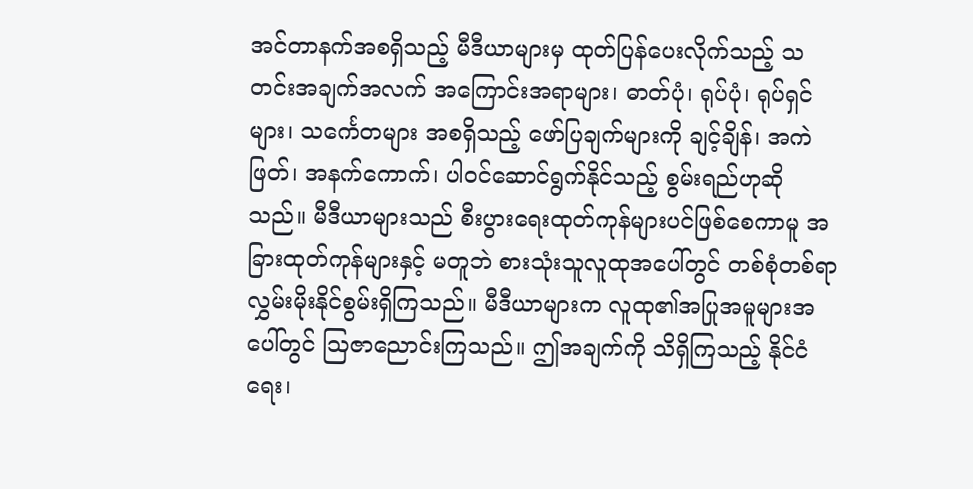အင်တာနက်အစရှိသည့် မီဒီယာများမှ ထုတ်ပြန်ပေးလိုက်သည့် သတင်းအချက်အလက် အကြောင်းအရာများ၊ ဓာတ်ပုံ၊ ရုပ်ပုံ၊ ရုပ်ရှင်များ၊ သင်္ကေတများ အစရှိသည့် ဖော်ပြချက်များကို ချင့်ချိန်၊ အကဲဖြတ်၊ အနက်ကောက်၊ ပါဝင်ဆောင်ရွက်နိုင်သည့် စွမ်းရည်ဟုဆိုသည်။ မီဒီယာများသည် စီးပွားရေးထုတ်ကုန်များပင်ဖြစ်စေကာမူ အခြားထုတ်ကုန်များနှင့် မတူဘဲ စားသုံးသူလူထုအပေါ်တွင် တစ်စုံတစ်ရာ လွှမ်းမိုးနိုင်စွမ်းရှိကြသည်။ မီဒီယာများက လူထု၏အပြုအမူများအပေါ်တွင် ဩဇာညောင်းကြသည်။ ဤအချက်ကို သိရှိကြသည့် နိုင်ငံရေး၊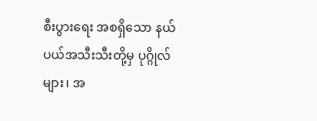စီးပွားရေး အစရှိသော နယ်ပယ်အသီးသီးတို့မှ ပုဂ္ဂိုလ်များ၊ အ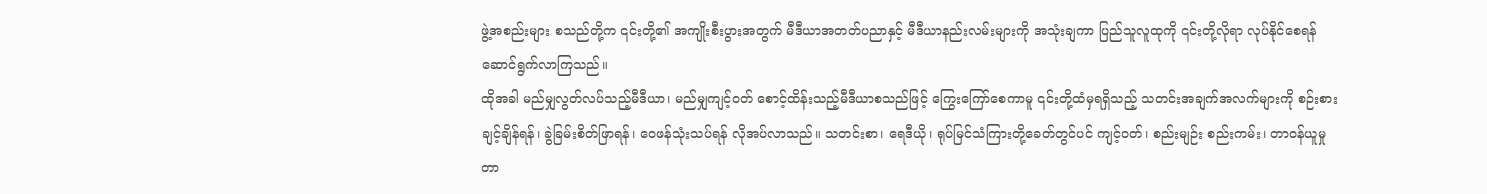ဖွဲ့အစည်းများ စသည်တို့က ၎င်းတို့၏ အကျိုးစီးပွားအတွက် မီဒီယာအတတ်ပညာနှင့် မီဒီယာနည်းလမ်းများကို အသုံးချကာ ပြည်သူလူထုကို ၎င်းတို့လိုရာ လုပ်နိုင်စေရန် ဆောင်ရွက်လာကြသည်။
ထိုအခါ မည်မျှလွတ်လပ်သည့်မီဒီယာ၊ မည်မျှကျင့်ဝတ် စောင့်ထိန်းသည့်မီဒီယာစသည်ဖြင့် ကြွေးကြော်စေကာမူ ၎င်းတို့ထံမှရရှိသည့် သတင်းအချက်အလက်များကို စဉ်းစားချင့်ချိန်ရန်၊ ခွဲခြမ်းစိတ်ဖြာရန်၊ ဝေဖန်သုံးသပ်ရန် လိုအပ်လာသည်။ သတင်းစာ၊ ရေဒီယို၊ ရုပ်မြင်သံကြားတို့ခေတ်တွင်ပင် ကျင့်ဝတ်၊ စည်းမျဉ်း စည်းကမ်း၊ တာဝန်ယူမှု တာ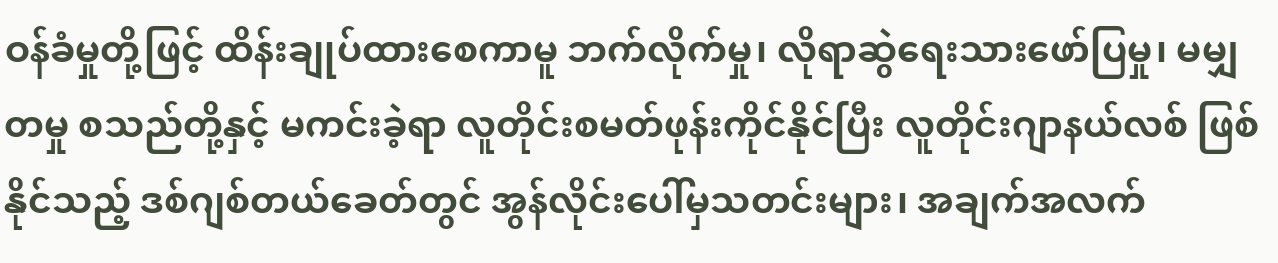ဝန်ခံမှုတို့ဖြင့် ထိန်းချုပ်ထားစေကာမူ ဘက်လိုက်မှု၊ လိုရာဆွဲရေးသားဖော်ပြမှု၊ မမျှတမှု စသည်တို့နှင့် မကင်းခဲ့ရာ လူတိုင်းစမတ်ဖုန်းကိုင်နိုင်ပြီး လူတိုင်းဂျာနယ်လစ် ဖြစ်နိုင်သည့် ဒစ်ဂျစ်တယ်ခေတ်တွင် အွန်လိုင်းပေါ်မှသတင်းများ၊ အချက်အလက်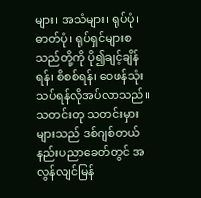များ၊ အသံများ၊ ရုပ်ပုံ၊ ဓာတ်ပုံ၊ ရုပ်ရှင်များစသည်တို့ကို ပို၍ချင့်ချိန်ရန်၊ စိစစ်ရန်၊ ဝေဖန်သုံးသပ်ရန်လိုအပ်လာသည်။ သတင်းတု သတင်းမှားများသည် ဒစ်ဂျစ်တယ်နည်းပညာခေတ်တွင် အလွန်လျင်မြန်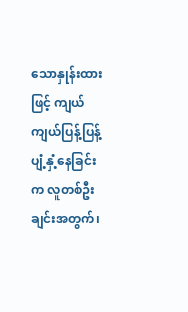သောနှုန်းထားဖြင့် ကျယ်ကျယ်ပြန့်ပြန့် ပျံ့နှံ့နေခြင်းက လူတစ်ဦးချင်းအတွက်၊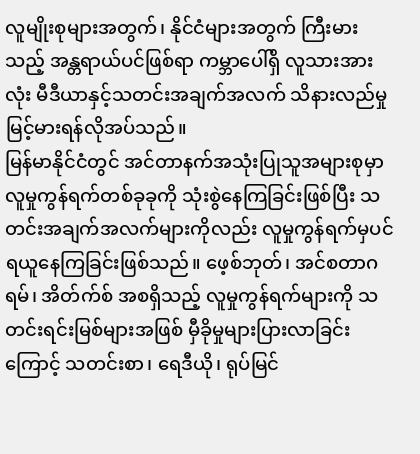လူမျိုးစုများအတွက်၊ နိုင်ငံများအတွက် ကြီးမားသည့် အန္တရာယ်ပင်ဖြစ်ရာ ကမ္ဘာပေါ်ရှိ လူသားအားလုံး မီဒီယာနှင့်သတင်းအချက်အလက် သိနားလည်မှု မြင့်မားရန်လိုအပ်သည်။
မြန်မာနိုင်ငံတွင် အင်တာနက်အသုံးပြုသူအများစုမှာ လူမှုကွန်ရက်တစ်ခုခုကို သုံးစွဲနေကြခြင်းဖြစ်ပြီး သတင်းအချက်အလက်များကိုလည်း လူမှုကွန်ရက်မှပင် ရယူနေကြခြင်းဖြစ်သည်။ ဖေ့စ်ဘုတ်၊ အင်စတာဂရမ်၊ အိတ်က်စ် အစရှိသည့် လူမှုကွန်ရက်များကို သတင်းရင်းမြစ်များအဖြစ် မှီခိုမှုများပြားလာခြင်းကြောင့် သတင်းစာ၊ ရေဒီယို၊ ရုပ်မြင်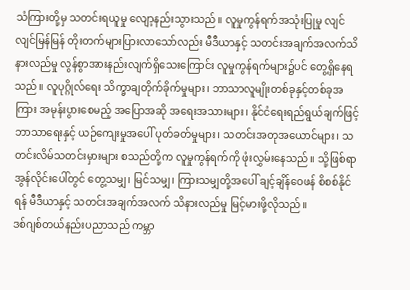သံကြားတို့မှ သတင်းရယူမှု လျော့နည်းသွားသည်။ လူမှုကွန်ရက်အသုံးပြုမှု လျင်လျင်မြန်မြန် တိုးတက်များပြားလာသော်လည်း မီဒီယာနှင့် သတင်းအချက်အလက်သိနားလည်မှု လွန်စွာအားနည်းလျက်ရှိသေးကြောင်း လူမှုကွန်ရက်များ၌ပင် တွေ့ရှိနေရသည်။ လူပုဂ္ဂိုလ်ရေး သိက္ခာချတိုက်ခိုက်မှုများ၊ ဘာသာလူမျိုးတစ်ခုနှင့်တစ်ခုအကြား အမုန်းပွားစေမည့် အပြောအဆို အရေးအသားများ၊ နိုင်ငံရေးရည်ရွယ်ချက်ဖြင့် ဘာသာရေးနှင့် ယဉ်ကျေးမှုအပေါ် ပုတ်ခတ်မှုများ၊ သတင်းအတုအယောင်များ၊ သတင်းလိမ်သတင်းမှားများ စသည်တို့က လူမှုကွန်ရက်ကို ဖုံးလွှမ်းနေသည်။ သို့ဖြစ်ရာ အွန်လိုင်းပေါ်တွင် တွေ့သမျှ၊ မြင်သမျှ၊ ကြားသမျှတို့အပေါ် ချင့်ချိန်ဝေဖန် စိစစ်နိုင်ရန် မီဒီယာနှင့် သတင်းအချက်အလက် သိနားလည်မှု မြင့်မားဖို့လိုသည်။
ဒစ်ဂျစ်တယ်နည်းပညာသည် ကမ္ဘာ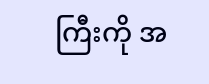ကြီးကို အ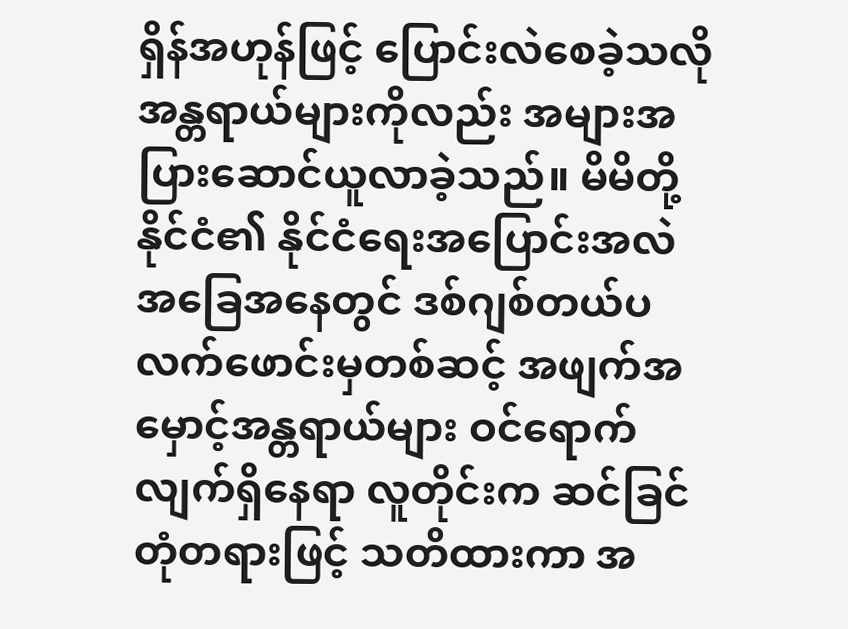ရှိန်အဟုန်ဖြင့် ပြောင်းလဲစေခဲ့သလို အန္တရာယ်များကိုလည်း အများအပြားဆောင်ယူလာခဲ့သည်။ မိမိတို့နိုင်ငံ၏ နိုင်ငံရေးအပြောင်းအလဲ အခြေအနေတွင် ဒစ်ဂျစ်တယ်ပလက်ဖောင်းမှတစ်ဆင့် အဖျက်အမှောင့်အန္တရာယ်များ ဝင်ရောက်လျက်ရှိနေရာ လူတိုင်းက ဆင်ခြင်တုံတရားဖြင့် သတိထားကာ အ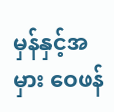မှန်နှင့်အမှား ဝေဖန်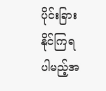ပိုင်းခြားနိုင်ကြရပါမည့်အ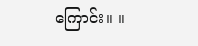ကြောင်း။ ။